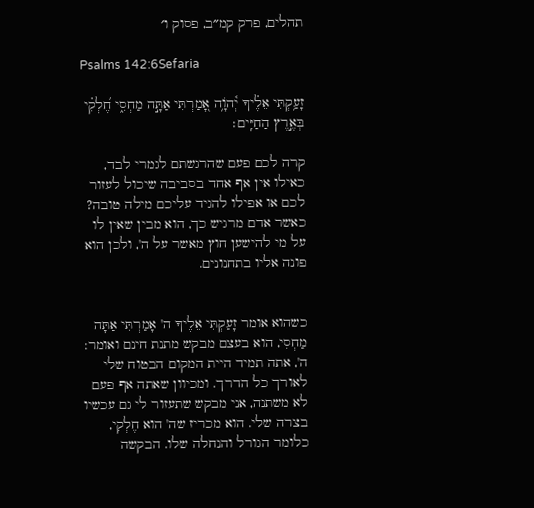תהלים, פרק קמ״ב, פסוק ו׳

Psalms 142:6Sefaria

זָעַ֥קְתִּי אֵלֶ֗יךָ יְ֫הֹוָ֥ה אָ֭מַרְתִּי אַתָּ֣ה מַחְסִ֑י חֶ֝לְקִ֗י בְּאֶ֣רֶץ הַחַיִּֽים׃

קרה לכם פעם שהרגשתם לגמרי לבד, כאילו אין אף אחד בסביבה שיכול לעזור לכם או אפילו להגיד עליכם מילה טובה? כאשר אדם מרגיש כך, הוא מבין שאין לו על מי להישען חוץ מאשר על ה', ולכן הוא פונה אליו בתחנונים.


כשהוא אומר זָעַקְתִּי אֵלֶיךָ ה' אָמַרְתִּי אַתָּה מַחְסִי, הוא בעצם מבקש מתנת חינם ואומר: ה', אתה תמיד היית המקום הבטוח שלי לאורך כל הדרך. ומכיוון שאתה אף פעם לא משתנה, אני מבקש שתעזור לי גם עכשיו בצרה שלי. הוא מכריז שה' הוא חֶלְקִי, כלומר הגורל והנחלה שלו. הבקשה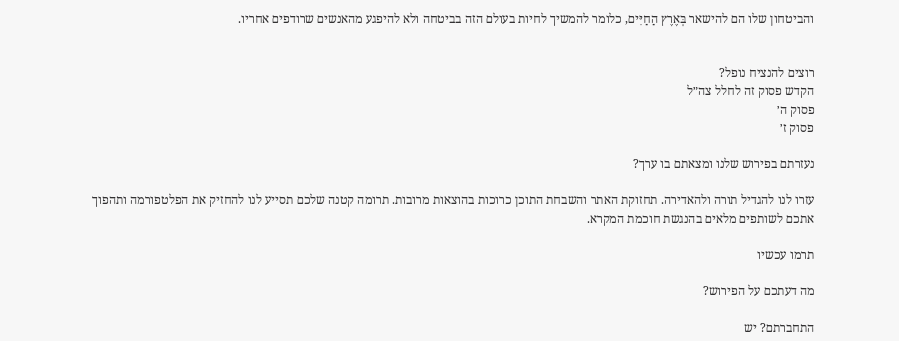והביטחון שלו הם להישאר בְּאֶרֶץ הַחַיִּים, כלומר להמשיך לחיות בעולם הזה בביטחה ולא להיפגע מהאנשים שרודפים אחריו.


רוצים להנציח נופל?
הקדש פסוק זה לחלל צה״ל
פסוק ה׳
פסוק ז׳

נעזרתם בפירוש שלנו ומצאתם בו ערך?

עזרו לנו להגדיל תורה ולהאדירה. תחזוקת האתר והשבחת התוכן כרוכות בהוצאות מרובות. תרומה קטנה שלכם תסייע לנו להחזיק את הפלטפורמה ותהפוך אתכם לשותפים מלאים בהנגשת חוכמת המקרא.

תרמו עכשיו

מה דעתכם על הפירוש?

התחברתם? יש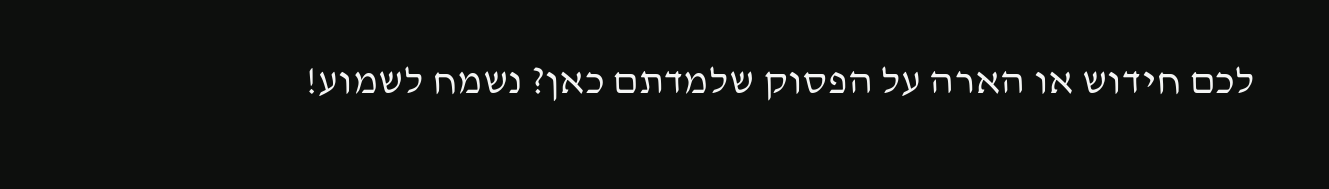לכם חידוש או הארה על הפסוק שלמדתם כאן? נשמח לשמוע!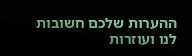ההערות שלכם חשובות לנו ועוזרות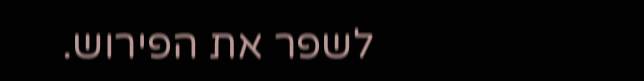לשפר את הפירוש.